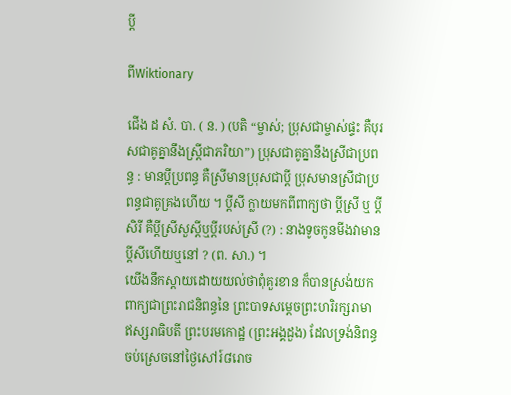ប្ដី

ពីWiktionary

ជើង ដ សំ. បា. ( ន. ) (បតិ “ម្ចាស់; ប្រុសជាម្ចាស់ផ្ទះ គឺបុរសជាគូគ្នានឹងស្រ្តីជាភរិយា”) ប្រុសជាគូគ្នានឹងស្រីជាប្រពន្ធ : មានប្ដីប្រពន្ធ គឺស្រីមានប្រុសជាប្ដី ប្រុសមានស្រីជាប្រពន្ធជាគូគ្រងហើយ ។ ប្ដីសី ក្លាយមកពីពាក្យថា ប្ដីស្រី ឬ ប្ដីសិរី គឺប្ដីស្រីសួស្ដីឬប្ដីរបស់ស្រី (?) : នាងទូចកូនមីងវាមានប្ដីសីហើយឬនៅ ? (ព. សា.) ។
យើងនឹកស្ដាយដោយយល់ថាពុំគួរខាន ក៏បានស្រង់យកពាក្យជាព្រះរាជនិពន្ធនៃ ព្រះបាទសម្ដេចព្រះហរិរក្សរាមា ឥស្សរាធិបតី ព្រះបរមកោដ្ឋ (ព្រះអង្គដួង) ដែលទ្រង់និពន្ធចប់ស្រេចនៅថ្ងៃសៅរ៍៨រោច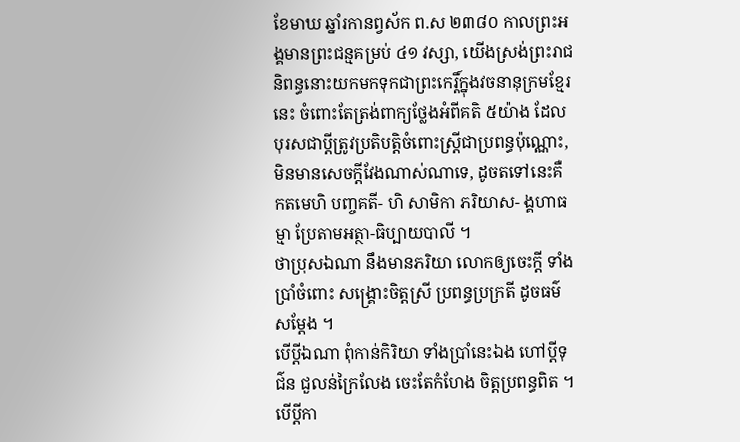ខែមាឃ ឆ្នាំរកានព្វស័ក ព.ស ២៣៨០ កាលព្រះអង្គមានព្រះជន្មគម្រប់ ៤១ វស្សា, យើងស្រង់ព្រះរាជនិពន្ធនោះយកមកទុកជាព្រះកេរ្តិ៍ក្នុងវចនានុក្រមខ្មែរនេះ ចំពោះតែត្រង់ពាក្យថ្លែងអំពីគតិ ៥យ៉ាង ដែលបុរសជាប្ដីត្រូវប្រតិបត្តិចំពោះស្ត្រីជាប្រពន្ធប៉ុណ្ណោះ, មិនមានសេចក្ដីវែងណាស់ណាទេ, ដូចតទៅនេះគឺ កតមេហិ បញ្ចគតី- ហិ សាមិកា ភរិយាស- ង្គហាធម្មា ប្រែតាមអត្ថា-ធិប្បាយបាលី ។
ថាប្រុសឯណា នឹងមានភរិយា លោកឲ្យចេះក្ដី ទាំងប្រាំចំពោះ សង្គ្រោះចិត្តស្រី ប្រពន្ធប្រក្រតី ដូចធម៌សម្ដែង ។
បើប្ដីឯណា ពុំកាន់កិរិយា ទាំងប្រាំនេះឯង ហៅប្ដីទុជ៌ន ជួលន់ក្រៃលែង ចេះតែកំហែង ចិត្តប្រពន្ធពិត ។
បើប្ដីកា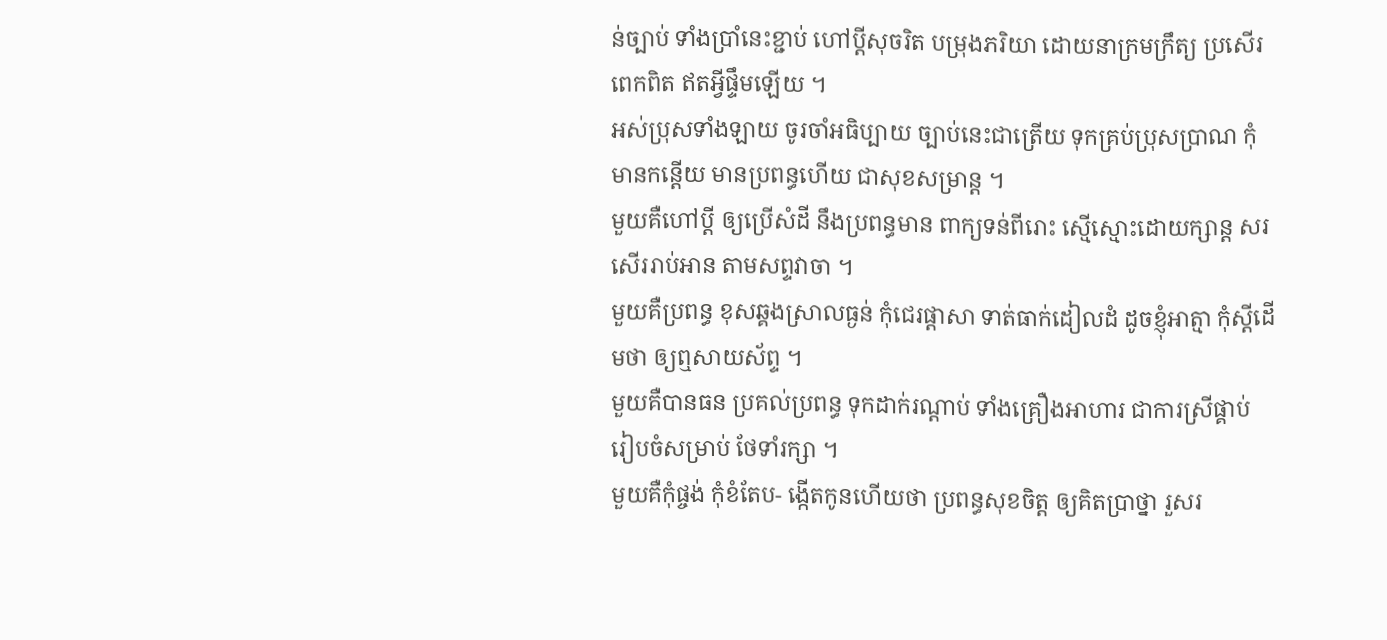ន់ច្បាប់ ទាំងប្រាំនេះខ្ជាប់ ហៅប្ដីសុចរិត បម្រុងភរិយា ដោយនាក្រមក្រឹត្យ ប្រសើរពេកពិត ឥតអ្វីផ្ទឹមឡើយ ។
អស់ប្រុសទាំងឡាយ ចូរចាំអធិប្បាយ ច្បាប់នេះជាត្រើយ ទុកគ្រប់ប្រុសប្រាណ កុំមានកន្ដើយ មានប្រពន្ធហើយ ជាសុខសម្រាន្ត ។
មួយគឺហៅប្ដី ឲ្យប្រើសំដី នឹងប្រពន្ធមាន ពាក្យទន់ពីរោះ ស្មើស្មោះដោយក្សាន្ត សរសើររាប់អាន តាមសព្ទវាចា ។
មួយគឺប្រពន្ធ ខុសឆ្គងស្រាលធ្ងន់ កុំជេរផ្ដាសា ទាត់ធាក់ដៀលដំ ដូចខ្ញុំអាត្មា កុំស្ដីដើមថា ឲ្យឮសាយស័ព្ទ ។
មួយគឺបានធន ប្រគល់ប្រពន្ធ ទុកដាក់រណ្ដាប់ ទាំងគ្រឿងអាហារ ជាការស្រីផ្គាប់ រៀបចំសម្រាប់ ថែទាំរក្សា ។
មួយគឺកុំផ្ចង់ កុំខំតែប- ង្កើតកូនហើយថា ប្រពន្ធសុខចិត្ត ឲ្យគិតប្រាថ្នា រួសរ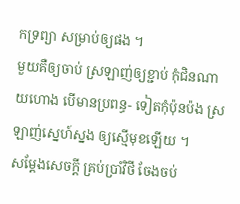កទ្រព្យា សម្រាប់ឲ្យផង ។
មួយគឺឲ្យចាប់ ស្រឡាញ់ឲ្យខ្ជាប់ កុំជិនណាយហោង បើមានប្រពន្ធ- ទៀតកុំប៉ុនប៉ង ស្រឡាញ់ស្នេហ៍ស្នង ឲ្យស្មើមុខឡើយ ។
សម្ដែងសេចក្ដី គ្រប់ប្រាំវិថី ចែងចប់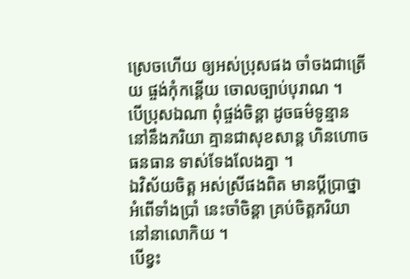ស្រេចហើយ ឲ្យអស់ប្រុសផង ចាំចងជាត្រើយ ផ្ចង់កុំកន្តើយ ចោលច្បាប់បុរាណ ។
បើប្រុសឯណា ពុំផ្ចង់ចិន្តា ដូចធម៌ទូន្មាន នៅនឹងភរិយា គ្មានជាសុខសាន្ត ហិនហោចធនធាន ទាស់ទែងលែងគ្នា ។
ឯវិស័យចិត្ត អស់ស្រីផងពិត មានប្ដីប្រាថ្នា អំពើទាំងប្រាំ នេះចាំចិន្តា គ្រប់ចិត្តភរិយា នៅនាលោកិយ ។
បើខ្វះ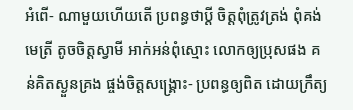អំពើ- ណាមួយហើយតើ ប្រពន្ធថាប្ដី ចិត្តពុំត្រូវត្រង់ ពុំគង់មេត្រី តូចចិត្តស្វាមី អាក់អន់ពុំស្មោះ លោកឲ្យប្រុសផង គន់គិតស្ងួនគ្រង ផ្ចង់ចិត្តសង្គ្រោះ- ប្រពន្ធឲ្យពិត ដោយក្រឹត្យ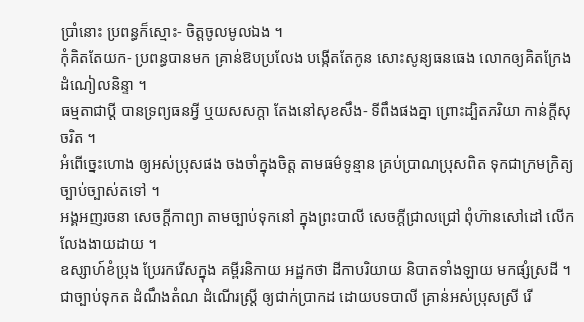ប្រាំនោះ ប្រពន្ធក៏ស្មោះ- ចិត្តចូលមូលឯង ។
កុំគិតតែយក- ប្រពន្ធបានមក គ្រាន់ឱបប្រលែង បង្កើតតែកូន សោះសូន្យធនធេង លោកឲ្យគិតក្រែង ដំណៀលនិន្ទា ។
ធម្មតាជាប្ដី បានទ្រព្យធនអ្វី ឬយសសក្ដា តែងនៅសុខសឹង- ទីពឹងផងគ្នា ព្រោះដ្បិតភរិយា កាន់ក្ដីសុចរិត ។
អំពើច្នេះហោង ឲ្យអស់ប្រុសផង ចងចាំក្នុងចិត្ត តាមធម៌ទូន្មាន គ្រប់ប្រាណប្រុសពិត ទុកជាក្រមក្រិត្យ ច្បាប់ច្បាស់តទៅ ។
អង្គអញរចនា សេចក្ដីកាព្យា តាមច្បាប់ទុកនៅ ក្នុងព្រះបាលី សេចក្ដីជ្រាលជ្រៅ ពុំហ៊ានសៅដៅ លើកលែងងាយដាយ ។
ឧស្សាហ៍ខំប្រុង ប្រែរករើសក្នុង គម្ពីរនិកាយ អដ្ឋកថា ដីកាបរិយាយ និបាតទាំងឡាយ មកផ្សំស្រដី ។
ជាច្បាប់ទុកត ដំណឹងតំណ ដំណើរស្ត្រី ឲ្យជាក់ប្រាកដ ដោយបទបាលី គ្រាន់អស់ប្រុសស្រី រើ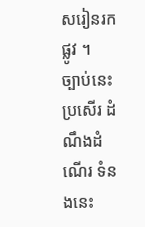សរៀនរកផ្លូវ ។
ច្បាប់នេះប្រសើរ ដំណឹងដំណើរ ទំនងនេះ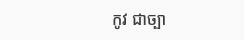កូវ ជាច្បា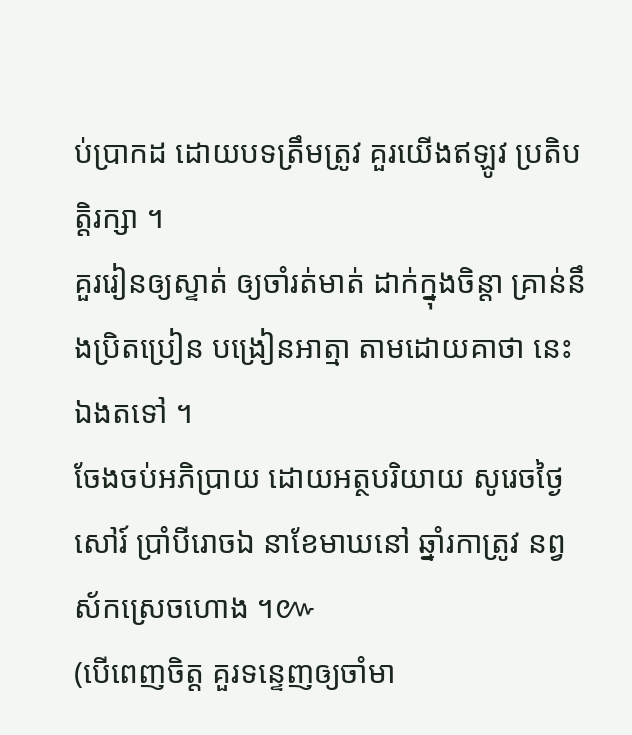ប់ប្រាកដ ដោយបទត្រឹមត្រូវ គួរយើងឥឡូវ ប្រតិបត្តិរក្សា ។
គួររៀនឲ្យស្ទាត់ ឲ្យចាំរត់មាត់ ដាក់ក្នុងចិន្តា គ្រាន់នឹងប្រិតប្រៀន បង្រៀនអាត្មា តាមដោយគាថា នេះឯងតទៅ ។
ចែងចប់អភិប្រាយ ដោយអត្ថបរិយាយ សូរេចថ្ងៃសៅរ៍ ប្រាំបីរោចឯ នាខែមាឃនៅ ឆ្នាំរកាត្រូវ នព្វស័កស្រេចហោង ។៚
(បើពេញចិត្ត គួរទន្ទេញឲ្យចាំមា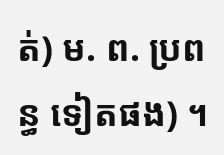ត់) ម. ព. ប្រពន្ធ ទៀតផង) ។